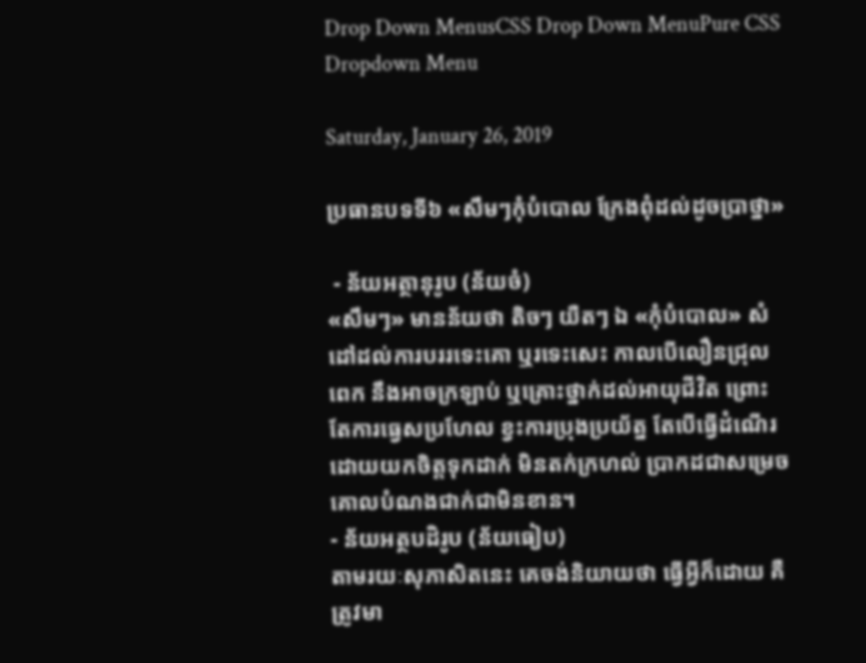Drop Down MenusCSS Drop Down MenuPure CSS Dropdown Menu

Saturday, January 26, 2019

ប្រធានបទទី៦ «សឹមៗកុំបំបោល ក្រែងពុំដល់ដូចប្រាថ្នា»

 - ន័យអត្ថានុរូប (ន័យចំ)
«សឹមៗ» មានន័យថា តិចៗ យឺតៗ ឯ «កុំបំបោល» សំដៅដល់ការបររទេះគោ ឬរទេះសេះ កាលបើលឿនជ្រុលពេក នឹងអាចក្រឡាប់ ឬគ្រោះថ្នាក់ដល់អាយុជីវិត ព្រោះតែការធ្វេសប្រហែល ខ្វះការប្រុងប្រយ័ត្ន តែបើធ្វើដំណើរដោយយកចិត្តទុកដាក់ មិនតក់ក្រហល់ ប្រាកដជាសម្រេចគោលបំណងជាក់ជាមិនខាន។
- ន័យអត្ថបដិរូប (ន័យធៀប)
តាមរយៈសុភាសិតនេះ គេចង់និយាយថា ធ្វើអ្វីក៏ដោយ គឺត្រូវមា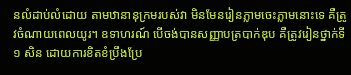នលំដាប់លំដោយ តាមឋានានុក្រមរបស់វា មិនមែនរៀនភ្លាមចេះភ្លាមនោះទេ គឺត្រូវចំណាយពេលយូរ។ ឧទាហរណ៍ បើចង់បានសញ្ញាបត្របាក់ឌុប គឺត្រូវរៀនថ្នាក់ទី១ សិន ដោយការខិតខំប្រឹងប្រែ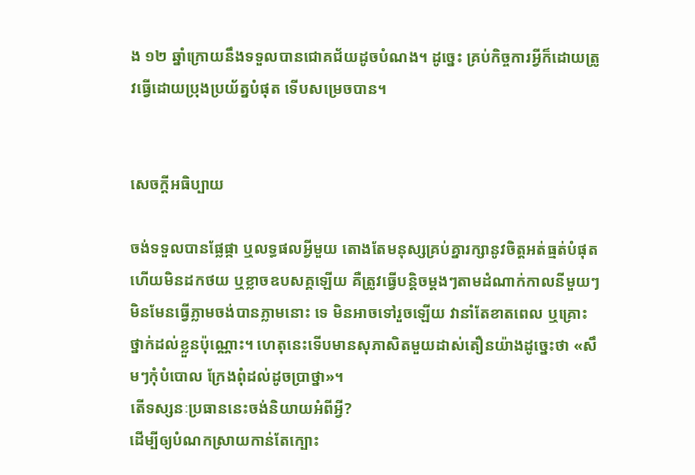ង ១២ ឆ្នាំក្រោយនឹងទទួលបានជោគជ័យដូចបំណង។ ដូច្នេះ គ្រប់កិច្ចការអ្វីក៏ដោយត្រូវធ្វើដោយប្រុងប្រយ័ត្នបំផុត ទើបសម្រេចបាន។


សេចក្ដីអធិប្បាយ

ចង់ទទួលបានផ្លែផ្កា ឬលទ្ធផលអ្វីមួយ តោងតែមនុស្សគ្រប់គ្នារក្សានូវចិត្តអត់ធ្មត់បំផុត ហើយមិនដកថយ ឬខ្លាចឧបសគ្គឡើយ គឺត្រូវធ្វើបន្តិចម្ដងៗតាមដំណាក់កាលនីមួយៗ មិនមែនធ្វើភ្លាមចង់បានភ្លាមនោះ ទេ មិនអាចទៅរួចឡើយ វានាំតែខាតពេល ឬគ្រោះថ្នាក់ដល់ខ្លួនប៉ុណ្ណោះ។ ហេតុនេះទើបមានសុភាសិតមួយដាស់តឿនយ៉ាងដូច្នេះថា «សឹមៗកុំបំបោល ក្រែងពុំដល់ដូចប្រាថ្នា»។
តើទស្សនៈប្រធាននេះចង់និយាយអំពីអ្វី?
ដើម្បីឲ្យបំណកស្រាយកាន់តែក្បោះ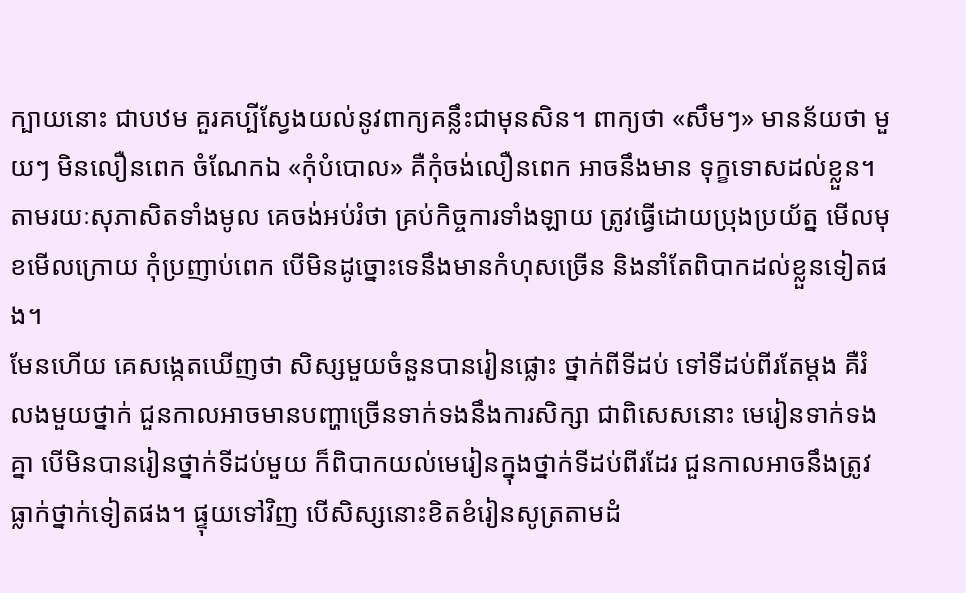ក្បាយនោះ ជាបឋម គួរគប្បីស្វែងយល់នូវពាក្យគន្លឹះជាមុនសិន។ ពាក្យថា «សឹមៗ» មានន័យថា មួយៗ មិនលឿនពេក ចំណែកឯ «កុំបំបោល» គឺកុំចង់លឿនពេក អាចនឹងមាន ទុក្ខទោសដល់ខ្លួន។ តាមរយៈសុភាសិតទាំងមូល គេចង់អប់រំថា គ្រប់កិច្ចការទាំងឡាយ ត្រូវធ្វើដោយប្រុងប្រយ័ត្ន មើលមុខមើលក្រោយ កុំប្រញាប់ពេក បើមិនដូច្នោះទេនឹងមានកំហុសច្រើន និងនាំតែពិបាកដល់ខ្លួនទៀតផង។
មែនហើយ គេសង្កេតឃើញថា សិស្សមួយចំនួនបានរៀនផ្លោះ ថ្នាក់ពីទីដប់ ទៅទីដប់ពីរតែម្ដង គឺរំលងមួយថ្នាក់ ជួនកាលអាចមានបញ្ហាច្រើនទាក់ទងនឹងការសិក្សា ជាពិសេសនោះ មេរៀនទាក់ទងគ្នា បើមិនបានរៀនថ្នាក់ទីដប់មួយ ក៏ពិបាកយល់មេរៀនក្នុងថ្នាក់ទីដប់ពីរដែរ ជួនកាលអាចនឹងត្រូវធ្លាក់ថ្នាក់ទៀតផង។ ផ្ទុយទៅវិញ បើសិស្សនោះខិតខំរៀនសូត្រតាមដំ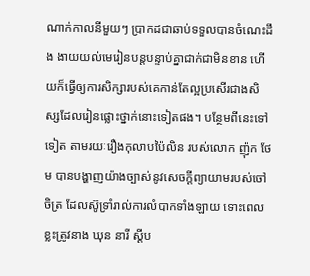ណាក់កាលនីមួយៗ ប្រាកដជាឆាប់ទទួលបានចំណេះដឹង ងាយយល់មេរៀនបន្តបន្ទាប់គ្នាជាក់ជាមិនខាន ហើយក៏ធ្វើឲ្យការសិក្សារបស់គេកាន់តែល្អប្រសើរជាងសិស្សដែលរៀនផ្លោះថ្នាក់នោះទៀតផង។ បន្ថែមពីនេះទៅទៀត តាមរយៈរឿងកុលាបប៉ៃលិន របស់លោក ញ៉ុក ថែម បានបង្ហាញយ៉ាងច្បាស់នូវសេចក្ដីព្យាយាមរបស់ចៅចិត្រ ដែលស៊ូទ្រាំរាល់ការលំបាកទាំងឡាយ ទោះពេលខ្លះត្រូវនាង ឃុន នារី ស្ដីប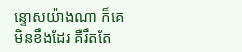ន្ទោសយ៉ាងណា ក៏គេមិនខឹងដែរ គឺរឹតតែ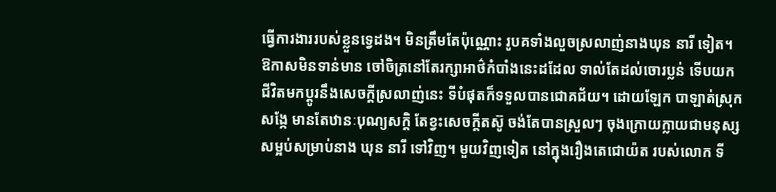ធ្វើការងាររបស់ខ្លួនទ្វេដង។ មិនត្រឹមតែប៉ុណ្ណោះ រូបគទាំងលួចស្រលាញ់នាងឃុន នារី ទៀត។ ឱកាសមិនទាន់មាន ចៅចិត្រនៅតែរក្សាអាថ៌កំបាំងនេះដដែល ទាល់តែដល់ចោរប្លន់ ទើបយកជីវិតមកប្ដូរនឹងសេចក្ដីស្រលាញ់នេះ ទីបំផុតក៏ទទួលបានជោគជ័យ។ ដោយឡែក បាឡាត់ស្រុកសង្កែ មានតែឋានៈបុណ្យសក្ដិ តែខ្វះសេចក្ដីតស៊ូ ចង់តែបានស្រួលៗ ចុងក្រោយក្លាយជាមនុស្សសម្អប់សម្រាប់នាង ឃុន នារី ទៅវិញ។ មួយវិញទៀត នៅក្នុងរឿងតេជោយ៉ត របស់លោក ទី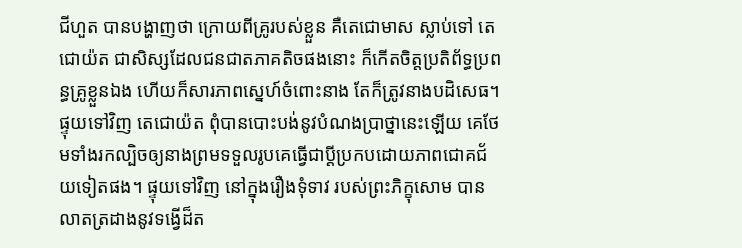ជីហួត បានបង្ហាញថា ក្រោយពីគ្រូរបស់ខ្លួន គឺតេជោមាស ស្លាប់ទៅ តេជោយ៉ត ជាសិស្សដែលជនជាតភាគតិចផងនោះ ក៏កើតចិត្តប្រតិព័ទ្ធប្រពន្ធគ្រូខ្លួនឯង ហើយក៏សារភាពស្នេហ៍ចំពោះនាង តែក៏ត្រូវនាងបដិសេធ។ ផ្ទុយទៅវិញ តេជោយ៉ត ពុំបានបោះបង់នូវបំណងប្រាថ្នានេះឡើយ គេថែមទាំងរកល្បិចឲ្យនាងព្រមទទួលរូបគេធ្វើជាប្ដីប្រកបដោយភាពជោគជ័យទៀតផង។ ផ្ទុយទៅវិញ នៅក្នុងរឿងទុំទាវ របស់ព្រះភិក្ខុសោម បានលាតត្រដាងនូវទង្វើដ៏ត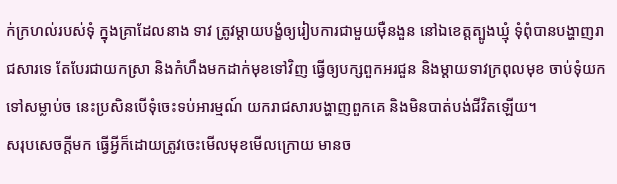ក់ក្រហល់របស់ទុំ ក្នុងគ្រាដែលនាង ទាវ ត្រូវម្ដាយបង្ខំឲ្យរៀបការជាមួយម៉ឺនងួន នៅឯខេត្តត្បូងឃ្មុំ ទុំពុំបានបង្ហាញរាជសារទេ តែបែរជាយកស្រា និងកំហឹងមកដាក់មុខទៅវិញ ធ្វើឲ្យបក្សពួកអរជួន និងម្ដាយទាវក្រពុលមុខ ចាប់ទុំយកទៅសម្លាប់ច នេះប្រសិនបើទុំចេះទប់អារម្មណ៍ យករាជសារបង្ហាញពួកគេ និងមិនបាត់បង់ជីវិតឡើយ។
សរុបសេចក្ដីមក ធ្វើអ្វីក៏ដោយត្រូវចេះមើលមុខមើលក្រោយ មានច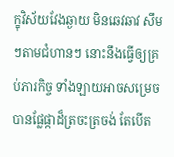ក្ខុវិស័យវែងឆ្ងាយ មិនឆេវឆាវ សឹមៗតាមជំហានៗ នោះនឹងធ្វើឲ្យគ្រប់ភារកិច្ច ទាំងឡាយអាចសម្រេចបានផ្លែផ្កាដ៏ត្រចះត្រចង់ តែបើត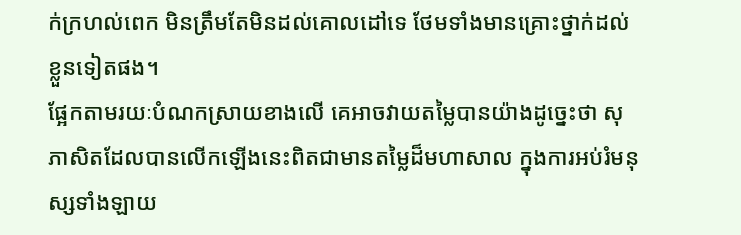ក់ក្រហល់ពេក មិនត្រឹមតែមិនដល់គោលដៅទេ ថែមទាំងមានគ្រោះថ្នាក់ដល់ខ្លួនទៀតផង។
ផ្អែកតាមរយៈបំណកស្រាយខាងលើ គេអាចវាយតម្លៃបានយ៉ាងដូច្នេះថា សុភាសិតដែលបានលើកឡើងនេះពិតជាមានតម្លៃដ៏មហាសាល ក្នុងការអប់រំមនុស្សទាំងឡាយ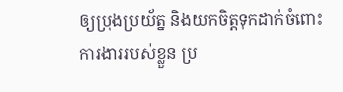ឲ្យប្រុងប្រយ័ត្ន និងយកចិត្តទុកដាក់ចំពោះការងាររបស់ខ្លួន ប្រ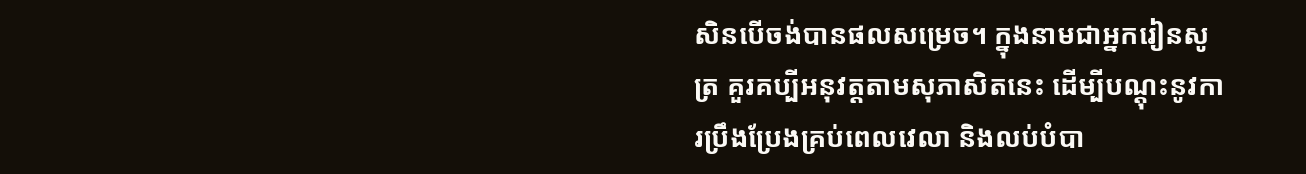សិនបើចង់បានផលសម្រេច។ ក្នុងនាមជាអ្នករៀនសូត្រ គួរគប្បីអនុវត្តតាមសុភាសិតនេះ ដើម្បីបណ្ដុះនូវការប្រឹងប្រែងគ្រប់ពេលវេលា និងលប់បំបា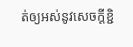ត់ឲ្យអស់នូវសេចក្ដីខ្ជិ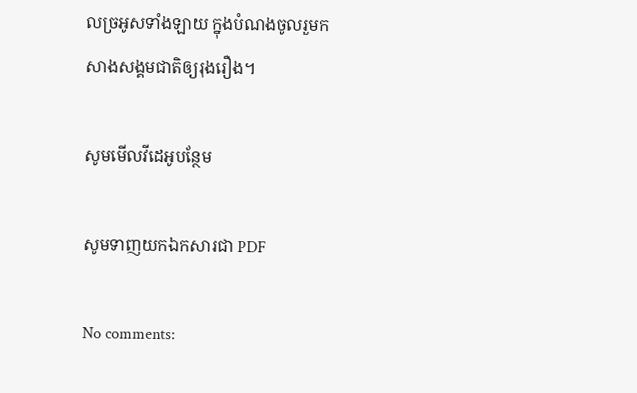លច្រអូសទាំងឡាយ ក្នុងបំណងចូលរួមកសាងសង្គមជាតិឲ្យរុងរឿង។

សូមមើលវីដេអូបន្ថែម

សូមទាញយកឯកសារជា PDF

No comments: